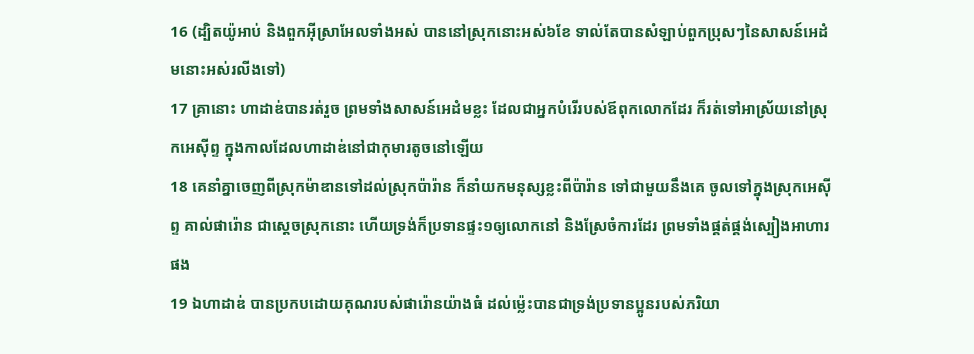16 (ដ្បិតយ៉ូអាប់ និងពួកអ៊ីស្រាអែលទាំងអស់ បាននៅស្រុកនោះអស់៦ខែ ទាល់តែបានសំឡាប់ពួកប្រុសៗនៃសាសន៍អេដំមនោះអស់រលីងទៅ)
17 គ្រានោះ ហាដាឌ់បានរត់រួច ព្រមទាំងសាសន៍អេដំមខ្លះ ដែលជាអ្នកបំរើរបស់ឪពុកលោកដែរ ក៏រត់ទៅអាស្រ័យនៅស្រុកអេស៊ីព្ទ ក្នុងកាលដែលហាដាឌ់នៅជាកុមារតូចនៅឡើយ
18 គេនាំគ្នាចេញពីស្រុកម៉ាឌានទៅដល់ស្រុកប៉ារ៉ាន ក៏នាំយកមនុស្សខ្លះពីប៉ារ៉ាន ទៅជាមួយនឹងគេ ចូលទៅក្នុងស្រុកអេស៊ីព្ទ គាល់ផារ៉ោន ជាស្តេចស្រុកនោះ ហើយទ្រង់ក៏ប្រទានផ្ទះ១ឲ្យលោកនៅ និងស្រែចំការដែរ ព្រមទាំងផ្គត់ផ្គង់ស្បៀងអាហារផង
19 ឯហាដាឌ់ បានប្រកបដោយគុណរបស់ផារ៉ោនយ៉ាងធំ ដល់ម៉្លេះបានជាទ្រង់ប្រទានប្អូនរបស់ភរិយា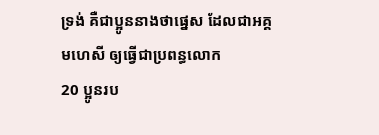ទ្រង់ គឺជាប្អូននាងថាផ្នេស ដែលជាអគ្គមហេសី ឲ្យធ្វើជាប្រពន្ធលោក
20 ប្អូនរប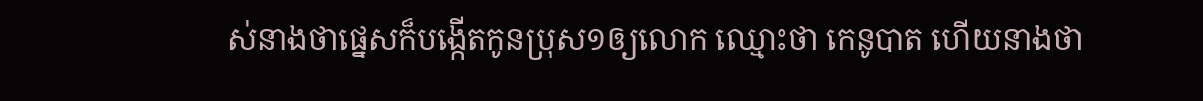ស់នាងថាផ្នេសក៏បង្កើតកូនប្រុស១ឲ្យលោក ឈ្មោះថា កេនូបាត ហើយនាងថា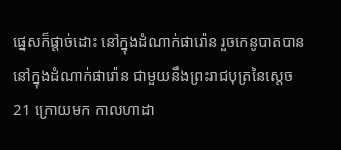ផ្នេសក៏ផ្តាច់ដោះ នៅក្នុងដំណាក់ផារ៉ោន រួចកេនូបាតបាននៅក្នុងដំណាក់ផារ៉ោន ជាមួយនឹងព្រះរាជបុត្រនៃស្តេច
21 ក្រោយមក កាលហាដា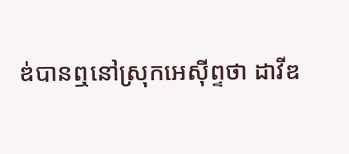ឌ់បានឮនៅស្រុកអេស៊ីព្ទថា ដាវីឌ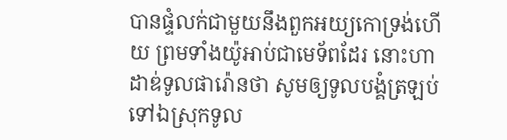បានផ្ទំលក់ជាមួយនឹងពួកអយ្យកោទ្រង់ហើយ ព្រមទាំងយ៉ូអាប់ជាមេទ័ពដែរ នោះហាដាឌ់ទូលផារ៉ោនថា សូមឲ្យទូលបង្គំត្រឡប់ទៅឯស្រុកទូល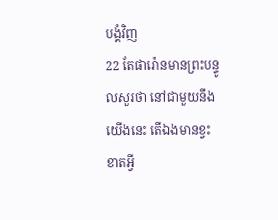បង្គំវិញ
22 តែផារ៉ោនមានព្រះបន្ទូលសួរថា នៅជាមួយនឹងយើងនេះ តើឯងមានខ្វះខាតអ្វី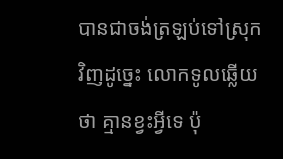បានជាចង់ត្រឡប់ទៅស្រុកវិញដូច្នេះ លោកទូលឆ្លើយថា គ្មានខ្វះអ្វីទេ ប៉ុ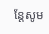ន្តែសូម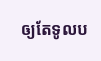ឲ្យតែទូលប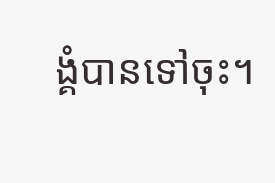ង្គំបានទៅចុះ។